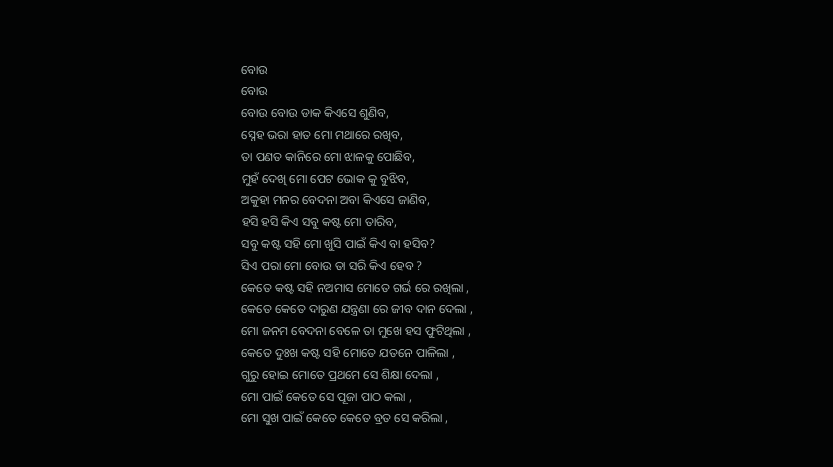ବୋଉ
ବୋଉ
ବୋଉ ବୋଉ ଡାକ କିଏସେ ଶୁଣିବ,
ସ୍ନେହ ଭରା ହାତ ମୋ ମଥାରେ ରଖିବ,
ତା ପଣତ କାନିରେ ମୋ ଝାଳକୁ ପୋଛିବ,
ମୁହଁ ଦେଖି ମୋ ପେଟ ଭୋକ କୁ ବୁଝିବ,
ଅକୁହା ମନର ବେଦନା ଅବା କିଏସେ ଜାଣିବ,
ହସି ହସି କିଏ ସବୁ କଷ୍ଟ ମୋ ତାରିବ,
ସବୁ କଷ୍ଟ ସହି ମୋ ଖୁସି ପାଇଁ କିଏ ବା ହସିବ?
ସିଏ ପରା ମୋ ବୋଉ ତା ସରି କିଏ ହେବ ?
କେତେ କଷ୍ଟ ସହି ନଅମାସ ମୋତେ ଗର୍ଭ ରେ ରଖିଲା ,
କେତେ କେତେ ଦାରୁଣ ଯନ୍ତ୍ରଣା ରେ ଜୀବ ଦାନ ଦେଲା ,
ମୋ ଜନମ ବେଦନା ବେଳେ ତା ମୁଖେ ହସ ଫୁଟିଥିଲା ,
କେତେ ଦୁଃଖ କଷ୍ଟ ସହି ମୋତେ ଯତନେ ପାଳିଲା ,
ଗୁରୁ ହୋଇ ମୋତେ ପ୍ରଥମେ ସେ ଶିକ୍ଷା ଦେଲା ,
ମୋ ପାଇଁ କେତେ ସେ ପୂଜା ପାଠ କଲା ,
ମୋ ସୁଖ ପାଇଁ କେତେ କେତେ ବ୍ରତ ସେ କରିଲା ,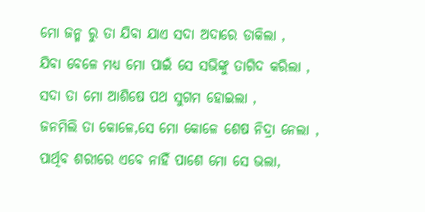ମୋ ଜନ୍ମ ରୁ ତା ଯିବା ଯାଏ ସଦା ଅଦାରେ ଡାକିଲା ,
ଯିବା ବେଳେ ମଧ୍ୟ ମୋ ପାଇଁ ସେ ସଭିଙ୍କୁ ତାଗିଦ କରିଲା ,
ସଦା ତା ମୋ ଆଶିଷେ ପଥ ସୁଗମ ହୋଇଲା ,
ଜନମିଲି ତା କୋଳେ,ସେ ମୋ କୋଳେ ଶେଷ ନିଦ୍ରା ନେଲା ,
ପାର୍ଥିବ ଶରୀରେ ଏବେ ନାହିଁ ପାଶେ ମୋ ସେ ଭଲା,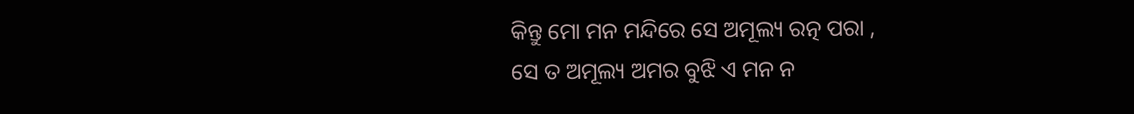କିନ୍ତୁ ମୋ ମନ ମନ୍ଦିରେ ସେ ଅମୂଲ୍ୟ ରତ୍ନ ପରା ,
ସେ ତ ଅମୂଲ୍ୟ ଅମର ବୁଝି ଏ ମନ ନ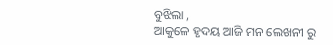ବୁଝିଲା ,
ଆକୁଳେ ହୃଦୟ ଆଜି ମନ ଲେଖନୀ ରୁ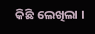କିଛି ଲେଖିଲା ।